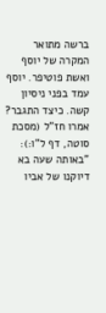ברשה מתואר המקרה של יוסף ואשת פוטיפר. יוסף עמד בפני ניסיון קשה. כיצד התגבר? אמרו חז"ל (מסכת סוטה, דף ל"ו:): "באותה שעה בא דיוקנו של אביו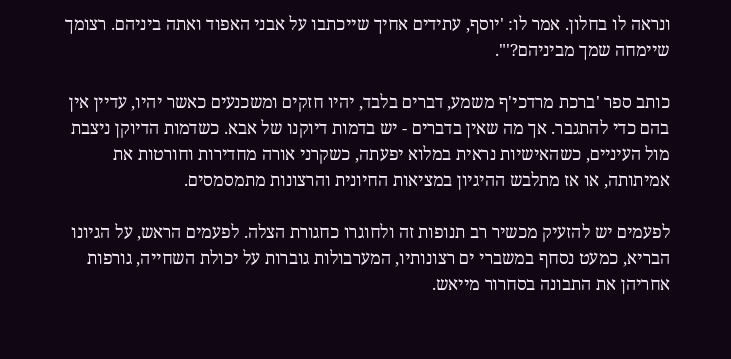ונראה לו בחלון. אמר לו: 'יוסף, עתידים אחיך שייכתבו על אבני האפוד ואתה ביניהם. רצומך שיימחה שמך מביניהם?'".

כותב ספר 'ברכת מרדכי'ף משמע, דברים בלבד, יהיו חזקים ומשכנעים כאשר יהיו, עדיין אין בהם כדי להתגבר. אך מה שאין בדברים - יש בדמות דיוקנו של אבא. כשדמות הדיוקן ניצבת מול העיניים, כשהאישיות נראית במלוא יפעתה, כשקרני אורה מחדירות וחורטות את אמיתותה, או אז מתלבש ההיגיון במציאות החיונית והרצונות מתמסמסים.

לפעמים יש להזעיק מכשיר רב תנופות זה ולחוגרו כחגורת הצלה. לפעמים הראש, על הגיונו הבריא, כמעט נסחף במשברי ים רצונותיו, המערבולות גוברות על יכולת השחייה, גורפות אחריהן את התבונה בסחרור מייאש.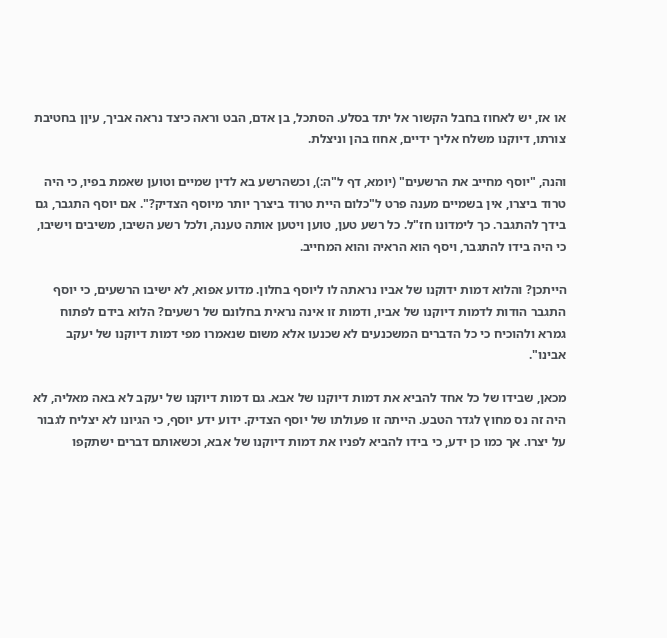או אז, יש לאחוז בחבל הקשור אל יתד בסלע. הסתכל, בן אדם, הבט וראה כיצד נראה אביך, עיןן בחטיבת צורתו, דיוקנו משלח אליך ידיים, אחוז בהן וניצלת.

והנה, "יוסף מחייב את הרשעים" (יומא, דף ל"ה:), וכשהרשע בא לדין שמיים וטוען שאמת בפיו, כי היה טרוד ביצרו, אין בשמיים מענה פרט ל"כלום היית טרוד ביצרך יותר מיוסף הצדיק?". אם יוסף התגבר, גם בידך להתגבר. כך לימדונו חז"ל. כל רשע טען, טוען ויטען אותה טענה, ולכל רשע השיבו, משיבים וישיבו, כי היה בידו להתגבר, ויסף הוא הראיה והוא המחייב.

הייתכן? והלוא דמות ידוקנו של אביו נראתה לו ליוסף בחלון. מדוע אפוא, לא ישיבו הרשעים, כי יוסף התגבר הודות לדמות דיוקנו של אביו, ודמות זו אינה נראית בחלונם של רשעים? הלוא בידם לפתוח גמרא ולהוכיח כי כל הדברים המשכנעים לא שכנעו אלא משום שנאמרו מפי דמות דיוקנו של יעקב אבינו".

מכאן, שבידו של כל אחד להביא את דמות דיוקנו של אבא. גם דמות דיוקנו של יעקב לא באה מאליה, לא היה זה נס מחוץ לגדר הטבע. הייתה זו פעולתו של יוסף הצדיק. ידוע ידע יוסף, כי הגיונו לא יצליח לגבור על יצרו. אך כמו כן ידע, כי בידו להביא לפניו את דמות דיוקנו של אבא, וכשאותם דברים ישתקפו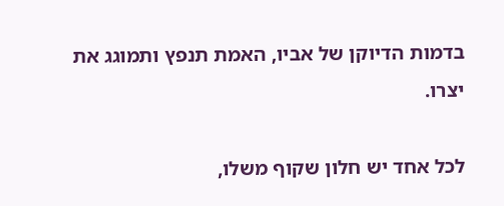בדמות הדיוקן של אביו, האמת תנפץ ותמוגג את יצרו.

לכל אחד יש חלון שקוף משלו,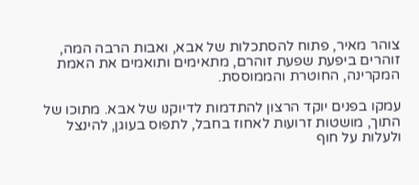צוהר מאיר, פתוח להסתכלות של אבא, ואבות הרבה המה, זוהרים ביפעת שפעת זוהרם, מתאימים ותואמים את האמת המקרינה, החוטרת והממוססת.

עמקו בפנים יוקד הרצון להתדמות לדיוקנו של אבא. מתוכו של התוך, מושטות זרועות לאחוז בחבל, לתפוס בעוגן, להינצל ולעלות על חוף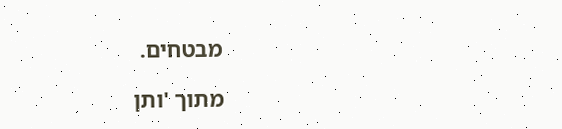מבטחים.

מתוך 'ותן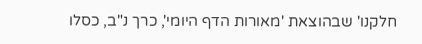חלקנו' שבהוצאת 'מאורות הדף היומי', כרך נ"ב, כסלו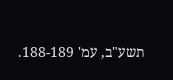תשע"ב, עמ' 188-189.